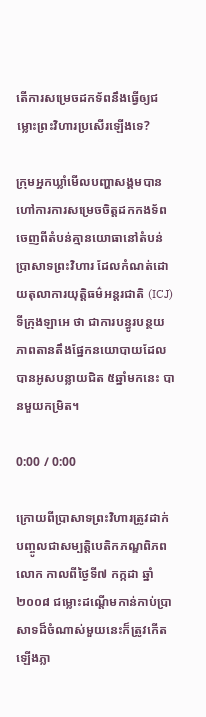តើការសម្រេចដកទ័ពនឹងធ្វើឲ្យជម្លោះព្រះវិហារប្រសើរឡើងទេ?

ក្រុមអ្នកឃ្លាំមើលបញ្ហាសង្គមបានហៅការការសម្រេចចិត្តដកកងទ័ពចេញពីតំបន់គ្មានយោធានៅតំបន់ប្រាសាទព្រះវិហារ ដែលកំណត់ដោយតុលាការយុត្តិធម៌អន្តរជាតិ (ICJ) ទីក្រុងឡាអេ ថា ជាការបន្ធូរបន្ថយភាពតានតឹងផ្នែកនយោបាយដែលបានអូសបន្លាយជិត ៥ឆ្នាំមកនេះ បានមួយកម្រិត។

0:00 / 0:00

ក្រោយពីប្រាសាទព្រះវិហារត្រូវដាក់បញ្ចូលជាសម្បត្តិបេតិកភណ្ឌពិភពលោក កាលពីថ្ងៃទី៧ កក្កដា ឆ្នាំ២០០៨ ជម្លោះដណ្ដើមកាន់កាប់ប្រាសាទដ៏ចំណាស់មួយនេះក៏ត្រូវកើតឡើងភ្លា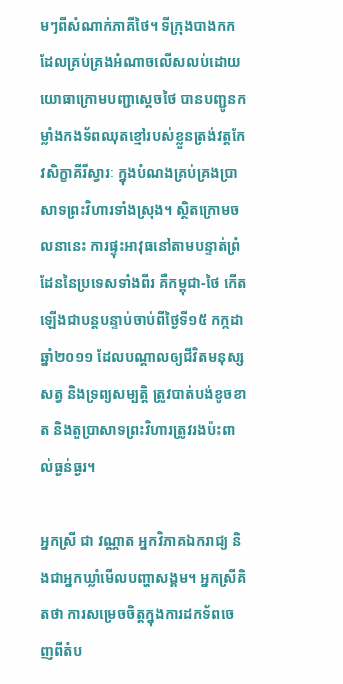មៗពីសំណាក់ភាគីថៃ។ ទីក្រុងបាងកក ដែលគ្រប់គ្រងអំណាចលើសលប់ដោយយោធាក្រោមបញ្ជាសេ្តចថៃ បានបញ្ជូនកម្លាំងកងទ័ពឈុតខ្មៅរបស់ខ្លួនត្រង់វត្តកែវសិក្ខាគីរីស្វារៈ ក្នុងបំណងគ្រប់គ្រងប្រាសាទព្រះវិហារទាំងស្រុង។ ស្ថិតក្រោមចលនានេះ ការផ្ទុះអាវុធនៅតាមបន្ទាត់ព្រំដែននៃប្រទេសទាំងពីរ គឺកម្ពុជា-ថៃ កើតឡើងជាបន្តបន្ទាប់ចាប់ពីថ្ងៃទី១៥ កក្កដា ឆ្នាំ២០១១ ដែលបណ្ដាលឲ្យជីវិតមនុស្ស សត្វ និងទ្រព្យសម្បត្តិ ត្រូវបាត់បង់ខូចខាត និងតួប្រាសាទព្រះវិហារត្រូវរងប៉ះពាល់ធ្ងន់ធ្ងរ។

អ្នកស្រី ជា វណ្ណាត អ្នកវិភាគឯករាជ្យ និងជាអ្នកឃ្លាំមើលបញ្ហាសង្គម។ អ្នកស្រីគិតថា ការសម្រេចចិត្តក្នុងការដកទ័ពចេញពីតំប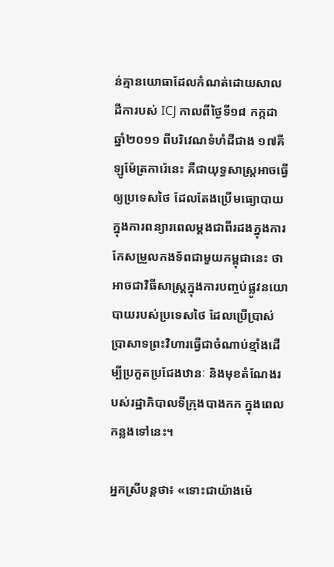ន់គ្មានយោធាដែលកំណត់ដោយសាលដីការបស់ ICJ កាលពីថ្ងៃទី១៨ កក្កដា ឆ្នាំ២០១១ ពីបរិវេណទំហំដីជាង ១៧គីឡូម៉ែត្រការ៉េនេះ គឺជាយុទ្ធសាស្ត្រអាចធ្វើឲ្យប្រទេសថៃ ដែលតែងប្រើមធ្យោបាយក្នុងការពន្យារពេលម្ដងជាពីរដងក្នុងការកែសម្រួលកងទ័ពជាមួយកម្ពុជានេះ ថាអាចជាវិធីសាស្ត្រក្នុងការបញ្ចប់ផ្លូវនយោបាយរបស់ប្រទេសថៃ ដែលប្រើប្រាស់ប្រាសាទព្រះវិហារធ្វើជាចំណាប់ខ្មាំងដើម្បីប្រកួតប្រជែងឋានៈ និងមុខតំណែងរបស់រដ្ឋាភិបាលទីក្រុងបាងកក ក្នុងពេលកន្លងទៅនេះ។

អ្នកស្រីបន្តថា៖ «ទោះជាយ៉ាងម៉េ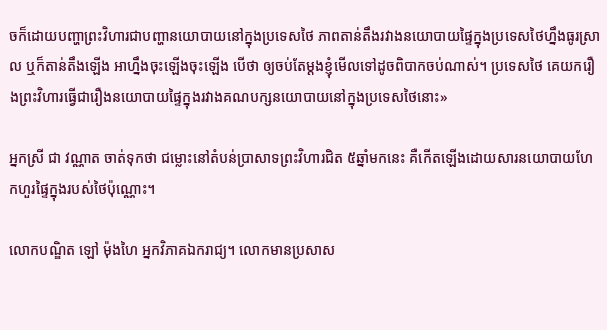ចក៏ដោយបញ្ហាព្រះវិហារជាបញ្ហានយោបាយនៅក្នុងប្រទេសថៃ ភាពតាន់តឹងរវាងនយោបាយផ្ទៃក្នុងប្រទេសថៃហ្នឹងធូរស្រាល ឬក៏តាន់តឹងឡើង អាហ្នឹងចុះឡើងចុះឡើង បើថា ឲ្យចប់តែម្ដងខ្ញុំមើលទៅដូចពិបាកចប់ណាស់។ ប្រទេសថៃ គេយករឿងព្រះវិហារធ្វើជារឿងនយោបាយផ្ទៃក្នុងរវាងគណបក្សនយោបាយនៅក្នុងប្រទេសថៃនោះ»

អ្នកស្រី ជា វណ្ណាត ចាត់ទុកថា ជម្លោះនៅតំបន់ប្រាសាទព្រះវិហារជិត ៥ឆ្នាំមកនេះ គឺកើតឡើងដោយសារនយោបាយហែកហួរផ្ទៃក្នុងរបស់ថៃប៉ុណ្ណោះ។

លោកបណ្ឌិត ឡៅ ម៉ុងហៃ អ្នកវិភាគឯករាជ្យ។ លោកមានប្រសាស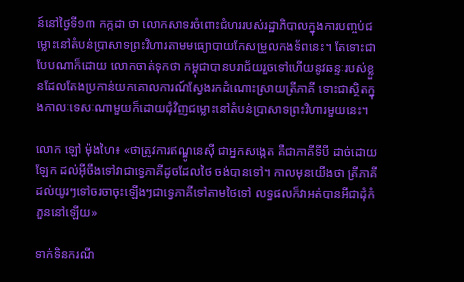ន៍នៅថ្ងៃទី១៣ កក្កដា ថា លោកសាទរចំពោះជំហររបស់រដ្ឋាភិបាលក្នុងការបញ្ចប់ជម្លោះនៅតំបន់ប្រាសាទព្រះវិហារតាមមធ្យោបាយកែសម្រួលកងទ័ពនេះ។ តែទោះជាបែបណាក៏ដោយ លោកចាត់ទុកថា កម្ពុជាបានបរាជ័យរួចទៅហើយនូវឆន្ទៈរបស់ខ្លួនដែលតែងប្រកាន់យកគោលការណ៍ស្វែងរកដំណោះស្រាយត្រីភាគី ទោះជាស្ថិតក្នុងកាលៈទេសៈណាមួយក៏ដោយជុំវិញជម្លោះនៅតំបន់ប្រាសាទព្រះវិហារមួយនេះ។

លោក ឡៅ ម៉ុងហៃ៖ «ថាត្រូវការឥណ្ឌូនេស៊ី ជាអ្នកសង្កេត គឺជាភាគីទីបី ដាច់ដោយឡែក ដល់អ៊ីចឹងទៅវាជាទ្វេភាគីដូចដែលថៃ ចង់បានទៅ។ កាលមុនយើងថា ត្រីភាគី ដល់យូរៗទៅចរចាចុះឡើងៗជាទ្វេភាគីទៅតាមថៃទៅ លទ្ធផលក៏វាអត់បានអីជាដុំកំភួននៅឡើយ»

ទាក់ទិនករណី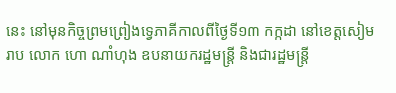នេះ នៅមុនកិច្ចព្រមព្រៀងទ្វេភាគីកាលពីថ្ងៃទី១៣ កក្កដា នៅខេត្តសៀមរាប លោក ហោ ណាំហុង ឧបនាយករដ្ឋមន្ត្រី និងជារដ្ឋមន្ត្រី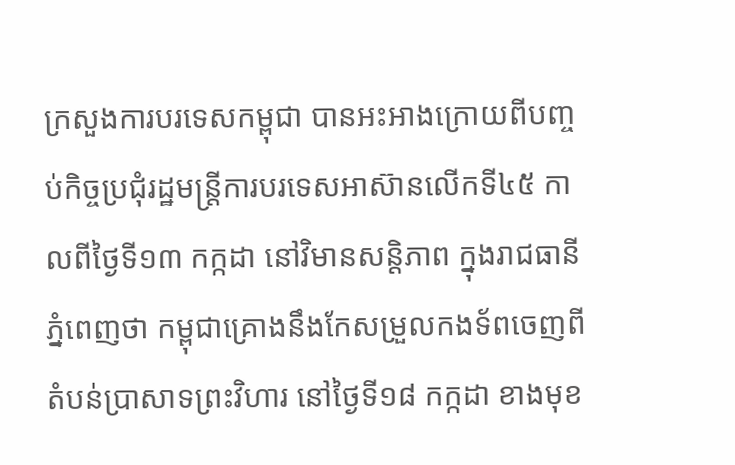ក្រសួងការបរទេសកម្ពុជា បានអះអាងក្រោយពីបញ្ចប់កិច្ចប្រជុំរដ្ឋមន្ត្រីការបរទេសអាស៊ានលើកទី៤៥ កាលពីថ្ងៃទី១៣ កក្កដា នៅវិមានសន្តិភាព ក្នុងរាជធានីភ្នំពេញថា កម្ពុជាគ្រោងនឹងកែសម្រួលកងទ័ពចេញពីតំបន់ប្រាសាទព្រះវិហារ នៅថ្ងៃទី១៨ កក្កដា ខាងមុខ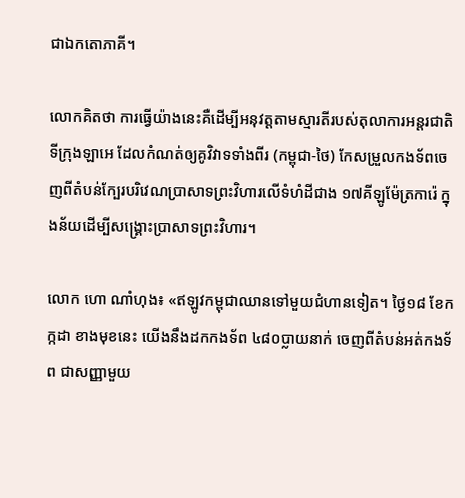ជាឯកតោភាគី។

លោកគិតថា ការធ្វើយ៉ាងនេះគឺដើម្បីអនុវត្តតាមស្មារតីរបស់តុលាការអន្តរជាតិទីក្រុងឡាអេ ដែលកំណត់ឲ្យគូវិវាទទាំងពីរ (កម្ពុជា-ថៃ) កែសម្រួលកងទ័ពចេញពីតំបន់ក្បែរបរិវេណប្រាសាទព្រះវិហារលើទំហំដីជាង ១៧គីឡូម៉ែត្រការ៉េ ក្នុងន័យដើម្បីសង្គ្រោះប្រាសាទព្រះវិហារ។

លោក ហោ ណាំហុង៖ «ឥឡូវកម្ពុជាឈានទៅមួយជំហានទៀត។ ថ្ងៃ១៨ ខែកក្កដា ខាងមុខនេះ យើងនឹងដកកងទ័ព ៤៨០ប្លាយនាក់ ចេញពីតំបន់អត់កងទ័ព ជាសញ្ញាមួយ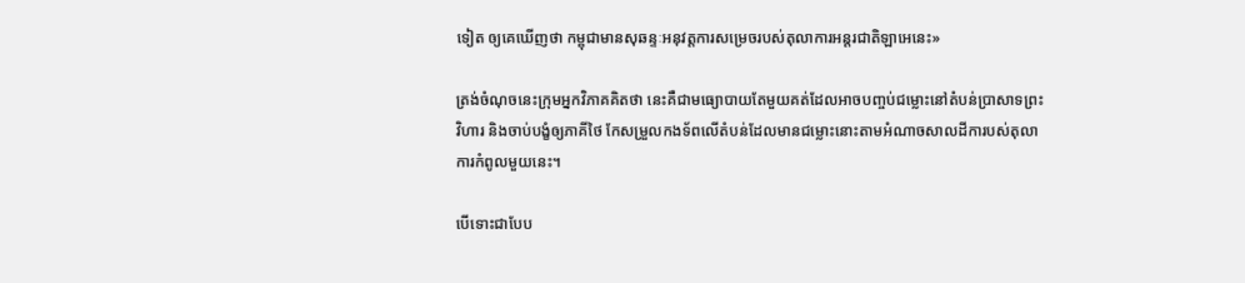ទៀត ឲ្យគេឃើញថា កម្ពុជាមានសុឆន្ទៈអនុវត្តការសម្រេចរបស់តុលាការអន្តរជាតិឡាអេនេះ»

ត្រង់ចំណុចនេះក្រុមអ្នកវិភាគគិតថា នេះគឺជាមធ្យោបាយតែមួយគត់ដែលអាចបញ្ចប់ជម្លោះនៅតំបន់ប្រាសាទព្រះវិហារ និងចាប់បង្ខំឲ្យភាគីថៃ កែសម្រួលកងទ័ពលើតំបន់ដែលមានជម្លោះនោះតាមអំណាចសាលដីការបស់តុលាការកំពូលមួយនេះ។

បើទោះជាបែប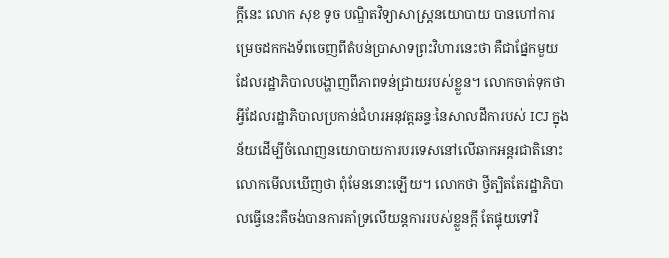ក្ដីនេះ លោក សុខ ទូច បណ្ឌិតវិទ្យាសាស្ត្រនយោបាយ បានហៅការម្រេចដកកងទ័ពចេញពីតំបន់ប្រាសាទព្រះវិហារនេះថា គឺជាផ្នែកមួយដែលរដ្ឋាភិបាលបង្ហាញពីភាពទន់ជ្រាយរបស់ខ្លួន។ លោកចាត់ទុកថា អ្វីដែលរដ្ឋាភិបាលប្រកាន់ជំហរអនុវត្តឆន្ទៈនៃសាលដីការបស់ ICJ ក្នុងន័យដើម្បីចំណេញនយោបាយការបរទេសនៅលើឆាកអន្តរជាតិនោះ លោកមើលឃើញថា ពុំមែននោះឡើយ។ លោកថា ថ្វីត្បិតតែរដ្ឋាភិបាលធ្វើនេះគឺចង់បានការគាំទ្រលើយន្តការរបស់ខ្លួនក្តី តែផ្ទុយទៅវិ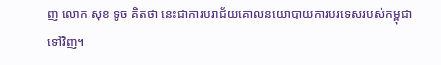ញ លោក សុខ ទូច គិតថា នេះជាការបរាជ័យគោលនយោបាយការបរទេសរបស់កម្ពុជា ទៅវិញ។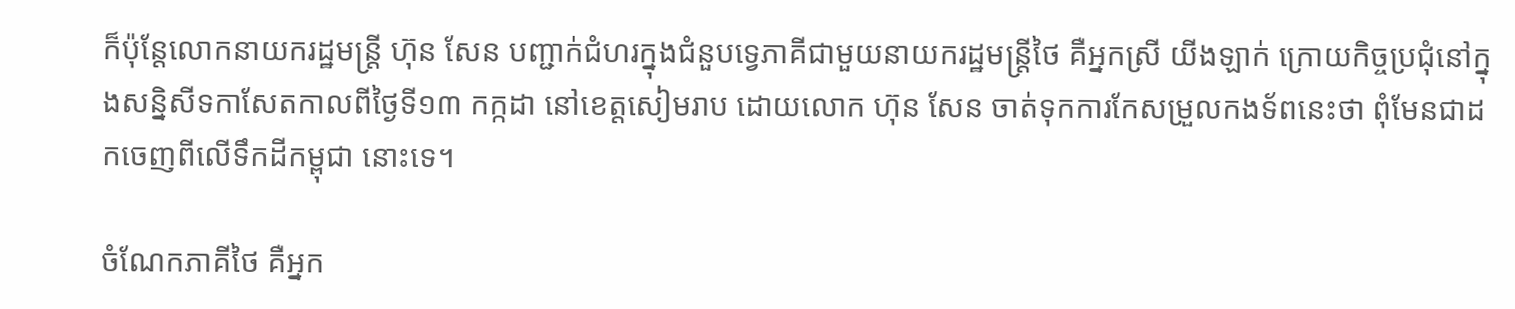ក៏ប៉ុន្តែលោកនាយករដ្ឋមន្ត្រី ហ៊ុន សែន បញ្ជាក់ជំហរក្នុងជំនួបទ្វេភាគីជាមួយនាយករដ្ឋមន្រ្តីថៃ គឺអ្នកស្រី យីងឡាក់ ក្រោយកិច្ចប្រជុំនៅក្នុងសន្និសីទកាសែតកាលពីថ្ងៃទី១៣ កក្កដា នៅខេត្តសៀមរាប ដោយលោក ហ៊ុន សែន ចាត់ទុកការកែសម្រួលកងទ័ពនេះថា ពុំមែនជាដកចេញពីលើទឹកដីកម្ពុជា នោះទេ។

ចំណែកភាគីថៃ គឺអ្នក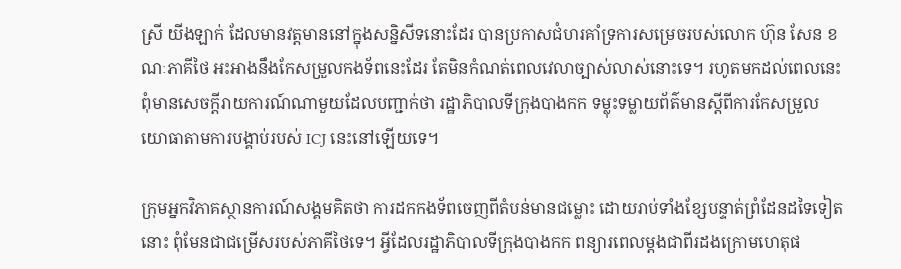ស្រី យីងឡាក់ ដែលមានវត្តមាននៅក្នុងសន្និសីទនោះដែរ បានប្រកាសជំហរគាំទ្រការសម្រេចរបស់លោក ហ៊ុន សែន ខណៈភាគីថៃ អះអាងនឹងកែសម្រួលកងទ័ពនេះដែរ តែមិនកំណត់ពេលវេលាច្បាស់លាស់នោះទេ។ រហូតមកដល់ពេលនេះពុំមានសេចក្ដីរាយការណ៍ណាមួយដែលបញ្ជាក់ថា រដ្ឋាភិបាលទីក្រុងបាងកក ទម្លុះទម្លាយព័ត៌មានស្ដីពីការកែសម្រួលយោធាតាមការបង្គាប់របស់ ICJ នេះនៅឡើយទេ។

ក្រុមអ្នកវិភាគស្ថានការណ៍សង្គមគិតថា ការដកកងទ័ពចេញពីតំបន់មានជម្លោះ ដោយរាប់ទាំងខ្សែបន្ទាត់ព្រំដែនដទៃទៀតនោះ ពុំមែនជាជម្រើសរបស់ភាគីថៃទេ។ អ្វីដែលរដ្ឋាភិបាលទីក្រុងបាងកក ពន្យារពេលម្ដងជាពីរដងក្រោមហេតុផ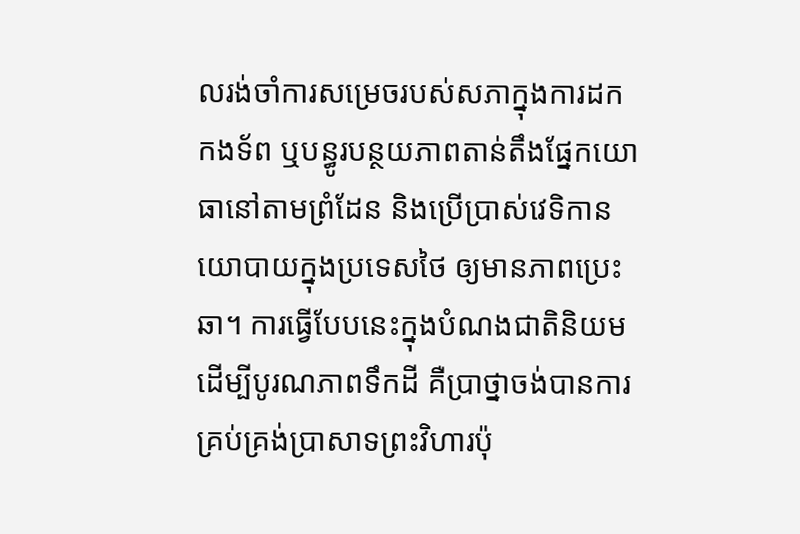លរង់ចាំការសម្រេចរបស់សភាក្នុងការដកកងទ័ព ឬបន្ធូរបន្ថយភាពតាន់តឹងផ្នែកយោធានៅតាមព្រំដែន និងប្រើប្រាស់វេទិកានយោបាយក្នុងប្រទេសថៃ ឲ្យមានភាពប្រេះឆា។ ការធ្វើបែបនេះក្នុងបំណងជាតិនិយមដើម្បីបូរណភាពទឹកដី គឺប្រាថ្នាចង់បានការគ្រប់គ្រង់ប្រាសាទព្រះវិហារប៉ុ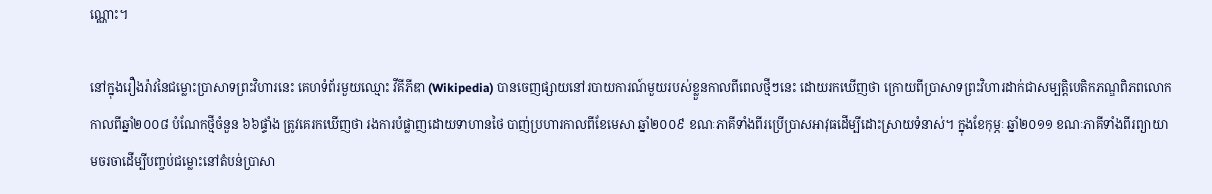ណ្ណោះ។

នៅក្នុងរឿងរ៉ាវនៃជម្លោះប្រាសាទព្រះវិហារនេះ គេហទំព័រមួយឈ្មោះ វីគីភីឌា (Wikipedia) បានចេញផ្សាយនៅរបាយការណ៍មួយរបស់ខ្លួនកាលពីពេលថ្មីៗនេះ ដោយរកឃើញថា ក្រោយពីប្រាសាទព្រះវិហារដាក់ជាសម្បត្តិបេតិកភណ្ឌពិភពលោក កាលពីឆ្នាំ២០០៨ បំណែកថ្មីចំនួន ៦៦ផ្ទាំង ត្រូវគេរកឃើញថា រងការបំផ្លាញដោយទាហានថៃ បាញ់ប្រហារកាលពីខែមេសា ឆ្នាំ២០០៩ ខណៈភាគីទាំងពីរប្រើប្រាសអាវុធដើម្បីដោះស្រាយទំនាស់។ ក្នុងខែកុម្ភៈ ឆ្នាំ២០១១ ខណៈភាគីទាំងពីរព្យាយាមចរចាដើម្បីបញ្ចប់ជម្លោះនៅតំបន់ប្រាសា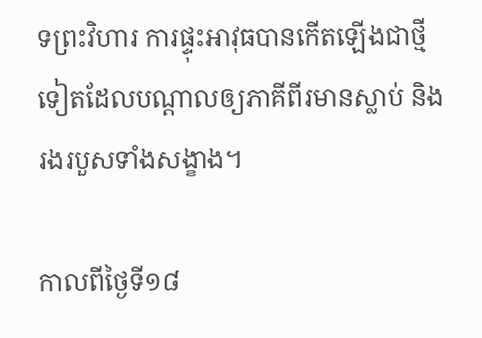ទព្រះវិហារ ការផ្ទុះអាវុធបានកើតឡើងជាថ្មីទៀតដែលបណ្ដាលឲ្យភាគីពីរមានស្លាប់ និងរងរបួសទាំងសង្ខាង។

កាលពីថ្ងៃទី១៨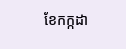ខែកក្កដា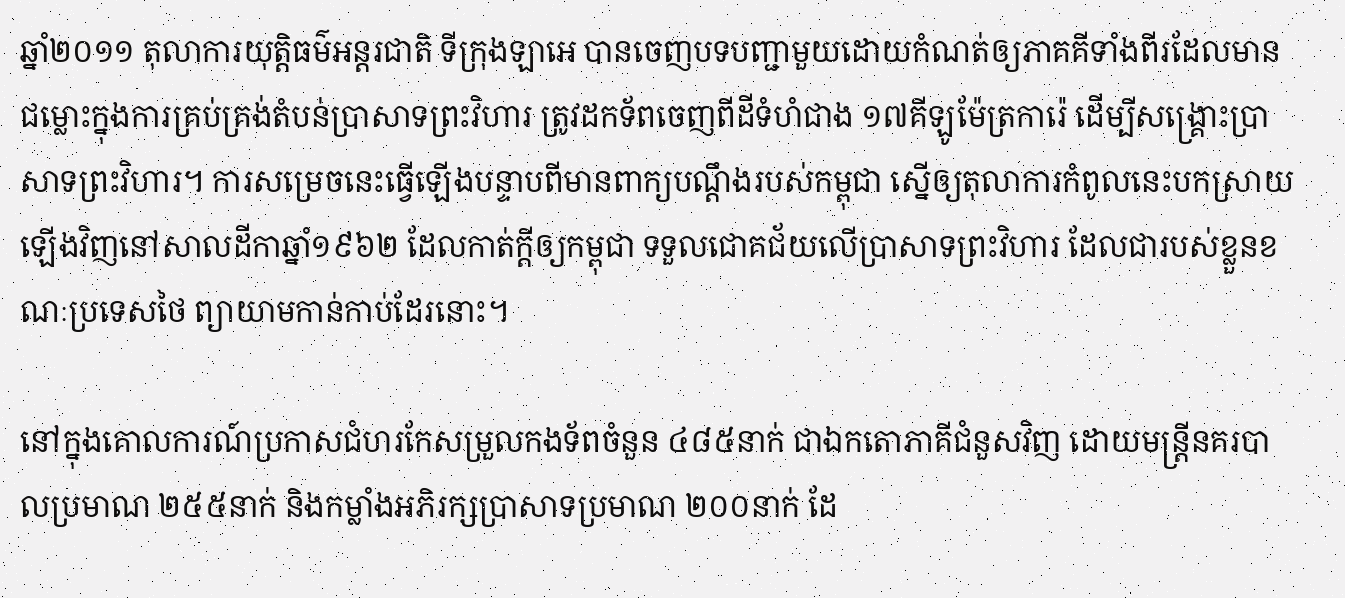ឆ្នាំ២០១១ តុលាការយុត្តិធម៌អន្តរជាតិ ទីក្រុងឡាអេ បានចេញបទបញ្ជាមួយដោយកំណត់ឲ្យភាគគីទាំងពីរដែលមានជម្លោះក្នុងការគ្រប់គ្រង់តំបន់ប្រាសាទព្រះវិហារ ត្រូវដកទ័ពចេញពីដីទំហំជាង ១៧គីឡូម៉ែត្រការ៉េ ដើម្បីសង្គ្រោះប្រាសាទព្រះវិហារ។ ការសម្រេចនេះធ្វើឡើងបន្ទាបពីមានពាក្យបណ្ដឹងរបស់កម្ពុជា ស្នើឲ្យតុលាការកំពូលនេះបកស្រាយឡើងវិញនៅសាលដីកាឆ្នាំ១៩៦២ ដែលកាត់ក្ដីឲ្យកម្ពុជា ទទួលជោគជ័យលើប្រាសាទព្រះវិហារ ដែលជារបស់ខ្លួនខណៈប្រទេសថៃ ព្យាយាមកាន់កាប់ដែរនោះ។

នៅក្នុងគោលការណ៍ប្រកាសជំហរកែសម្រួលកងទ័ពចំនួន ៤៨៥នាក់ ជាឯកតោភាគីជំនួសវិញ ដោយមន្ត្រីនគរបាលប្រមាណ ២៥៥នាក់ និងកម្លាំងអភិរក្សប្រាសាទប្រមាណ ២០០នាក់ ដែ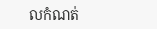លកំណត់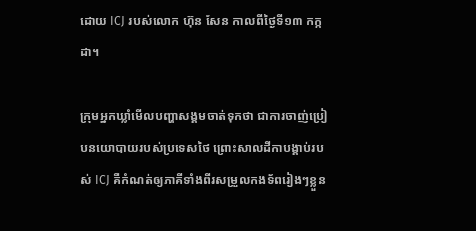ដោយ ICJ របស់លោក ហ៊ុន សែន កាលពីថ្ងៃទី១៣ កក្កដា។

ក្រុមអ្នកឃ្លាំមើលបញ្ហាសង្គមចាត់ទុកថា ជាការចាញ់ប្រៀបនយោបាយរបស់ប្រទេសថៃ ព្រោះសាលដីកាបង្គាប់របស់ ICJ គឺកំណត់ឲ្យភាគីទាំងពីរសម្រួលកងទ័ពរៀងៗខ្លួន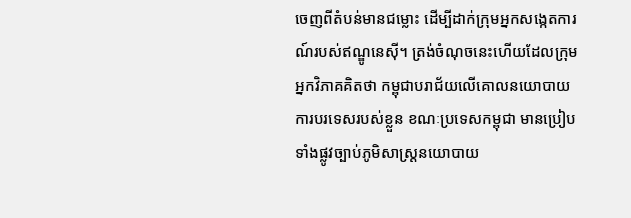ចេញពីតំបន់មានជម្លោះ ដើម្បីដាក់ក្រុមអ្នកសង្កេតការណ៍របស់ឥណ្ឌូនេស៊ី។ ត្រង់ចំណុចនេះហើយដែលក្រុមអ្នកវិភាគគិតថា កម្ពុជាបរាជ័យលើគោលនយោបាយការបរទេសរបស់ខ្លួន ខណៈប្រទេសកម្ពុជា មានប្រៀបទាំងផ្លូវច្បាប់ភូមិសាស្ត្រនយោបាយ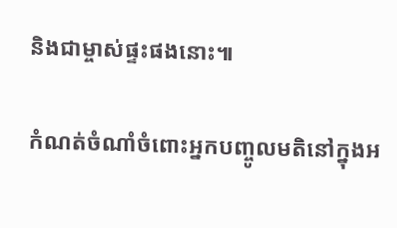និងជាម្ចាស់ផ្ទះផងនោះ៕

កំណត់ចំណាំចំពោះអ្នកបញ្ចូលមតិនៅក្នុងអ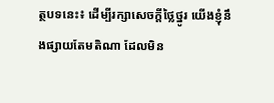ត្ថបទនេះ៖ ដើម្បីរក្សាសេចក្ដីថ្លៃថ្នូរ យើងខ្ញុំនឹងផ្សាយតែមតិណា ដែលមិន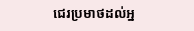ជេរប្រមាថដល់អ្ន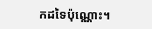កដទៃប៉ុណ្ណោះ។